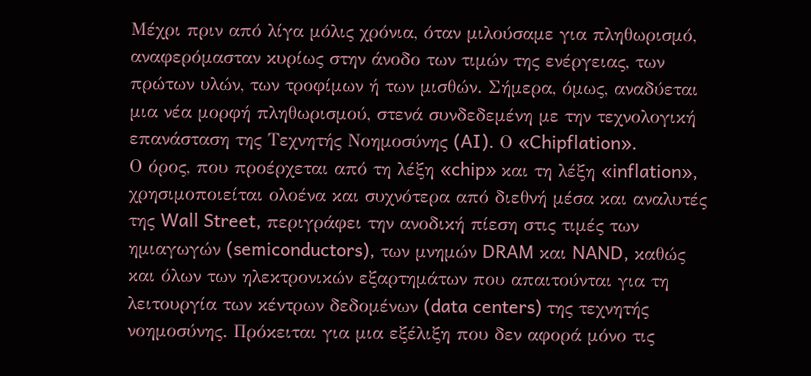Μέχρι πριν από λίγα μόλις χρόνια, όταν μιλούσαμε για πληθωρισμό, αναφερόμασταν κυρίως στην άνοδο των τιμών της ενέργειας, των πρώτων υλών, των τροφίμων ή των μισθών. Σήμερα, όμως, αναδύεται μια νέα μορφή πληθωρισμού, στενά συνδεδεμένη με την τεχνολογική επανάσταση της Τεχνητής Νοημοσύνης (AI). Ο «Chipflation».
Ο όρος, που προέρχεται από τη λέξη «chip» και τη λέξη «inflation», χρησιμοποιείται ολοένα και συχνότερα από διεθνή μέσα και αναλυτές της Wall Street, περιγράφει την ανοδική πίεση στις τιμές των ημιαγωγών (semiconductors), των μνημών DRAM και NAND, καθώς και όλων των ηλεκτρονικών εξαρτημάτων που απαιτούνται για τη λειτουργία των κέντρων δεδομένων (data centers) της τεχνητής νοημοσύνης. Πρόκειται για μια εξέλιξη που δεν αφορά μόνο τις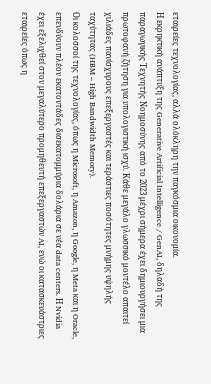εταιρείες τεχνολογίας, αλλά ολόκληρη την παγκόσμια οικονομία.
Η εκρηκτική ανάπτυξη της Generative Artificial Intelligence / GenAI, δηλαδή της παραγωγικής Τεχνητής Νοημοσύνης από το 2023 μέχρι σήμερα έχει δημιουργήσει μια πρωτοφανή ζήτηση για υπολογιστική ισχύ. Κάθε μεγάλο γλωσσικό μοντέλο απαιτεί χιλιάδες πανίσχυρους επεξεργαστές και τεράστιες ποσότητες μνήμης υψηλής ταχύτητας (HBM – High Bandwidth Memory).
Οι κολοσσοί της τεχνολογίας, όπως η Microsoft, η Amazon, η Google, η Meta και η Oracle, επενδύουν πλέον εκατοντάδες δισεκατομμύρια δολάρια σε νέα data centers. Η Nvidia έχει εξελιχθεί στον μεγαλύτερο προμηθευτή επεξεργαστών AI, ενώ οι κατασκευάστριες εταιρείες όπως η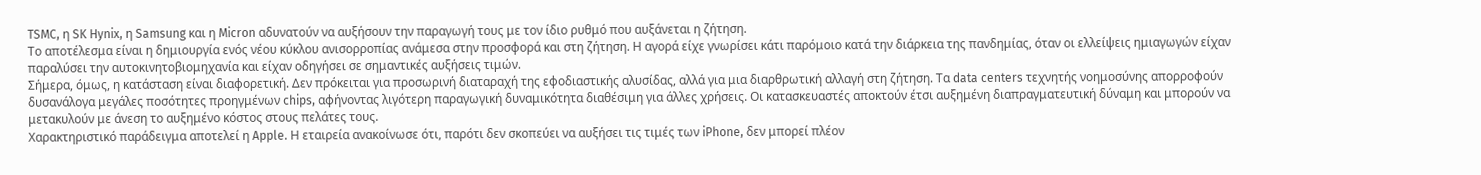TSMC, η SK Hynix, η Samsung και η Micron αδυνατούν να αυξήσουν την παραγωγή τους με τον ίδιο ρυθμό που αυξάνεται η ζήτηση.
Το αποτέλεσμα είναι η δημιουργία ενός νέου κύκλου ανισορροπίας ανάμεσα στην προσφορά και στη ζήτηση. Η αγορά είχε γνωρίσει κάτι παρόμοιο κατά την διάρκεια της πανδημίας, όταν οι ελλείψεις ημιαγωγών είχαν παραλύσει την αυτοκινητοβιομηχανία και είχαν οδηγήσει σε σημαντικές αυξήσεις τιμών.
Σήμερα, όμως, η κατάσταση είναι διαφορετική. Δεν πρόκειται για προσωρινή διαταραχή της εφοδιαστικής αλυσίδας, αλλά για μια διαρθρωτική αλλαγή στη ζήτηση. Τα data centers τεχνητής νοημοσύνης απορροφούν δυσανάλογα μεγάλες ποσότητες προηγμένων chips, αφήνοντας λιγότερη παραγωγική δυναμικότητα διαθέσιμη για άλλες χρήσεις. Οι κατασκευαστές αποκτούν έτσι αυξημένη διαπραγματευτική δύναμη και μπορούν να μετακυλούν με άνεση το αυξημένο κόστος στους πελάτες τους.
Χαρακτηριστικό παράδειγμα αποτελεί η Apple. Η εταιρεία ανακοίνωσε ότι, παρότι δεν σκοπεύει να αυξήσει τις τιμές των iPhone, δεν μπορεί πλέον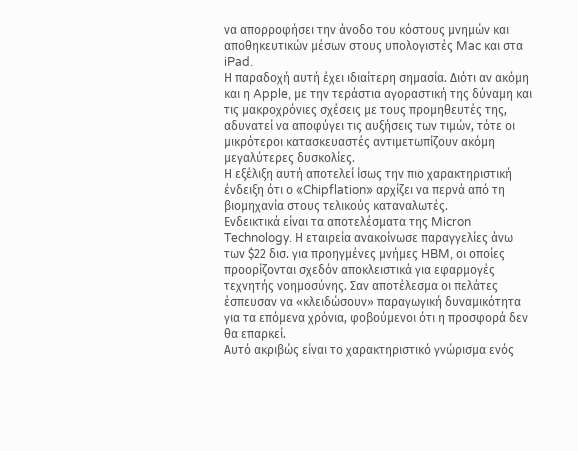να απορροφήσει την άνοδο του κόστους μνημών και αποθηκευτικών μέσων στους υπολογιστές Mac και στα iPad.
Η παραδοχή αυτή έχει ιδιαίτερη σημασία. Διότι αν ακόμη και η Apple, με την τεράστια αγοραστική της δύναμη και τις μακροχρόνιες σχέσεις με τους προμηθευτές της, αδυνατεί να αποφύγει τις αυξήσεις των τιμών, τότε οι μικρότεροι κατασκευαστές αντιμετωπίζουν ακόμη μεγαλύτερες δυσκολίες.
Η εξέλιξη αυτή αποτελεί ίσως την πιο χαρακτηριστική ένδειξη ότι ο «Chipflation» αρχίζει να περνά από τη βιομηχανία στους τελικούς καταναλωτές.
Ενδεικτικά είναι τα αποτελέσματα της Micron Technology. Η εταιρεία ανακοίνωσε παραγγελίες άνω των $22 δισ. για προηγμένες μνήμες HBM, οι οποίες προορίζονται σχεδόν αποκλειστικά για εφαρμογές τεχνητής νοημοσύνης. Σαν αποτέλεσμα οι πελάτες έσπευσαν να «κλειδώσουν» παραγωγική δυναμικότητα για τα επόμενα χρόνια, φοβούμενοι ότι η προσφορά δεν θα επαρκεί.
Αυτό ακριβώς είναι το χαρακτηριστικό γνώρισμα ενός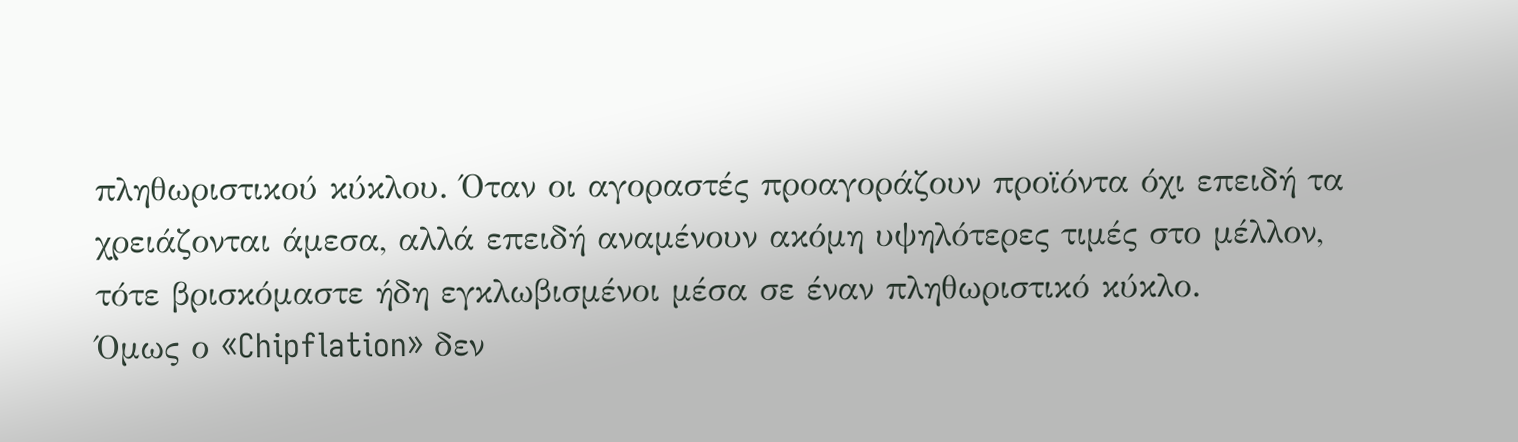πληθωριστικού κύκλου. Όταν οι αγοραστές προαγοράζουν προϊόντα όχι επειδή τα χρειάζονται άμεσα, αλλά επειδή αναμένουν ακόμη υψηλότερες τιμές στο μέλλον, τότε βρισκόμαστε ήδη εγκλωβισμένοι μέσα σε έναν πληθωριστικό κύκλο.
Όμως ο «Chipflation» δεν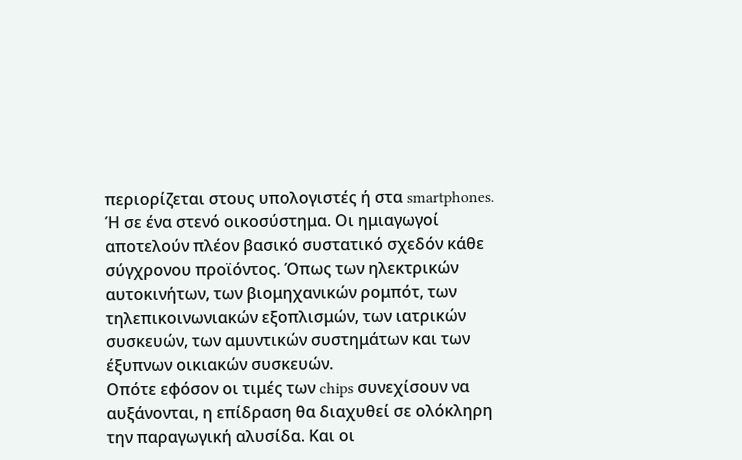περιορίζεται στους υπολογιστές ή στα smartphones. Ή σε ένα στενό οικοσύστημα. Οι ημιαγωγοί αποτελούν πλέον βασικό συστατικό σχεδόν κάθε σύγχρονου προϊόντος. Όπως των ηλεκτρικών αυτοκινήτων, των βιομηχανικών ρομπότ, των τηλεπικοινωνιακών εξοπλισμών, των ιατρικών συσκευών, των αμυντικών συστημάτων και των έξυπνων οικιακών συσκευών.
Οπότε εφόσον οι τιμές των chips συνεχίσουν να αυξάνονται, η επίδραση θα διαχυθεί σε ολόκληρη την παραγωγική αλυσίδα. Και οι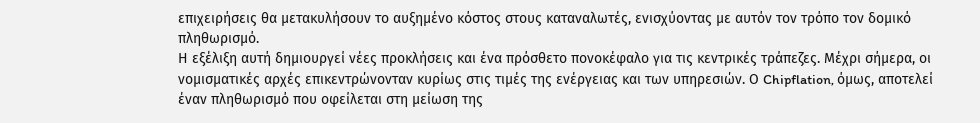επιχειρήσεις θα μετακυλήσουν το αυξημένο κόστος στους καταναλωτές, ενισχύοντας με αυτόν τον τρόπο τον δομικό πληθωρισμό.
Η εξέλιξη αυτή δημιουργεί νέες προκλήσεις και ένα πρόσθετο πονοκέφαλο για τις κεντρικές τράπεζες. Μέχρι σήμερα, οι νομισματικές αρχές επικεντρώνονταν κυρίως στις τιμές της ενέργειας και των υπηρεσιών. Ο Chipflation, όμως, αποτελεί έναν πληθωρισμό που οφείλεται στη μείωση της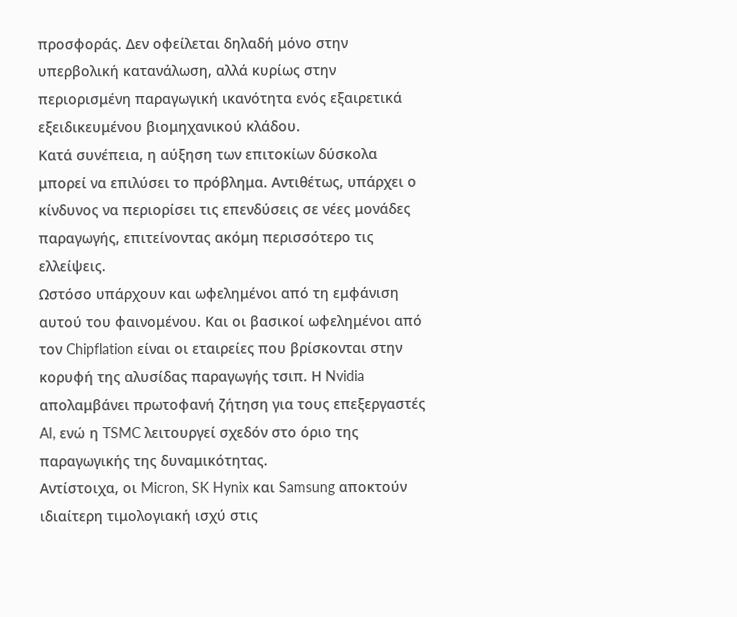προσφοράς. Δεν οφείλεται δηλαδή μόνο στην υπερβολική κατανάλωση, αλλά κυρίως στην περιορισμένη παραγωγική ικανότητα ενός εξαιρετικά εξειδικευμένου βιομηχανικού κλάδου.
Κατά συνέπεια, η αύξηση των επιτοκίων δύσκολα μπορεί να επιλύσει το πρόβλημα. Αντιθέτως, υπάρχει ο κίνδυνος να περιορίσει τις επενδύσεις σε νέες μονάδες παραγωγής, επιτείνοντας ακόμη περισσότερο τις ελλείψεις.
Ωστόσο υπάρχουν και ωφελημένοι από τη εμφάνιση αυτού του φαινομένου. Και οι βασικοί ωφελημένοι από τον Chipflation είναι οι εταιρείες που βρίσκονται στην κορυφή της αλυσίδας παραγωγής τσιπ. Η Nvidia απολαμβάνει πρωτοφανή ζήτηση για τους επεξεργαστές AI, ενώ η TSMC λειτουργεί σχεδόν στο όριο της παραγωγικής της δυναμικότητας.
Αντίστοιχα, οι Micron, SK Hynix και Samsung αποκτούν ιδιαίτερη τιμολογιακή ισχύ στις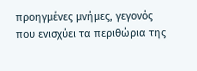προηγμένες μνήμες, γεγονός που ενισχύει τα περιθώρια της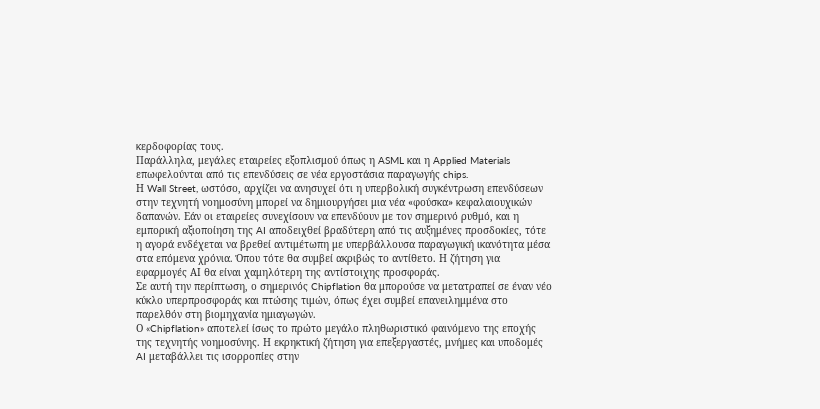κερδοφορίας τους.
Παράλληλα, μεγάλες εταιρείες εξοπλισμού όπως η ASML και η Applied Materials επωφελούνται από τις επενδύσεις σε νέα εργοστάσια παραγωγής chips.
Η Wall Street, ωστόσο, αρχίζει να ανησυχεί ότι η υπερβολική συγκέντρωση επενδύσεων στην τεχνητή νοημοσύνη μπορεί να δημιουργήσει μια νέα «φούσκα» κεφαλαιουχικών δαπανών. Εάν οι εταιρείες συνεχίσουν να επενδύουν με τον σημερινό ρυθμό, και η εμπορική αξιοποίηση της AI αποδειχθεί βραδύτερη από τις αυξημένες προσδοκίες, τότε η αγορά ενδέχεται να βρεθεί αντιμέτωπη με υπερβάλλουσα παραγωγική ικανότητα μέσα στα επόμενα χρόνια. Όπου τότε θα συμβεί ακριβώς το αντίθετο. Η ζήτηση για εφαρμογές ΑΙ θα είναι χαμηλότερη της αντίστοιχης προσφοράς.
Σε αυτή την περίπτωση, ο σημερινός Chipflation θα μπορούσε να μετατραπεί σε έναν νέο κύκλο υπερπροσφοράς και πτώσης τιμών, όπως έχει συμβεί επανειλημμένα στο παρελθόν στη βιομηχανία ημιαγωγών.
Ο «Chipflation» αποτελεί ίσως το πρώτο μεγάλο πληθωριστικό φαινόμενο της εποχής της τεχνητής νοημοσύνης. Η εκρηκτική ζήτηση για επεξεργαστές, μνήμες και υποδομές AI μεταβάλλει τις ισορροπίες στην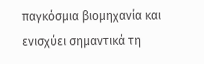παγκόσμια βιομηχανία και ενισχύει σημαντικά τη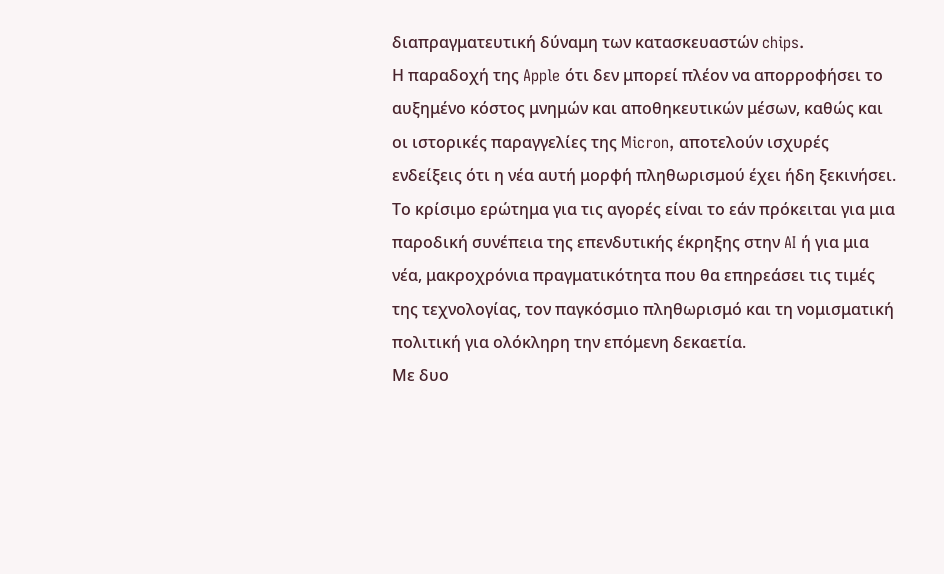διαπραγματευτική δύναμη των κατασκευαστών chips.
Η παραδοχή της Apple ότι δεν μπορεί πλέον να απορροφήσει το αυξημένο κόστος μνημών και αποθηκευτικών μέσων, καθώς και οι ιστορικές παραγγελίες της Micron, αποτελούν ισχυρές ενδείξεις ότι η νέα αυτή μορφή πληθωρισμού έχει ήδη ξεκινήσει.
Το κρίσιμο ερώτημα για τις αγορές είναι το εάν πρόκειται για μια παροδική συνέπεια της επενδυτικής έκρηξης στην AI ή για μια νέα, μακροχρόνια πραγματικότητα που θα επηρεάσει τις τιμές της τεχνολογίας, τον παγκόσμιο πληθωρισμό και τη νομισματική πολιτική για ολόκληρη την επόμενη δεκαετία.
Με δυο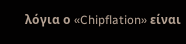λόγια ο «Chipflation» είναι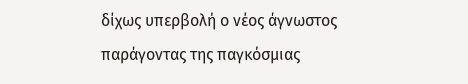δίχως υπερβολή ο νέος άγνωστος παράγοντας της παγκόσμιας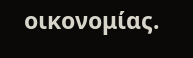οικονομίας.